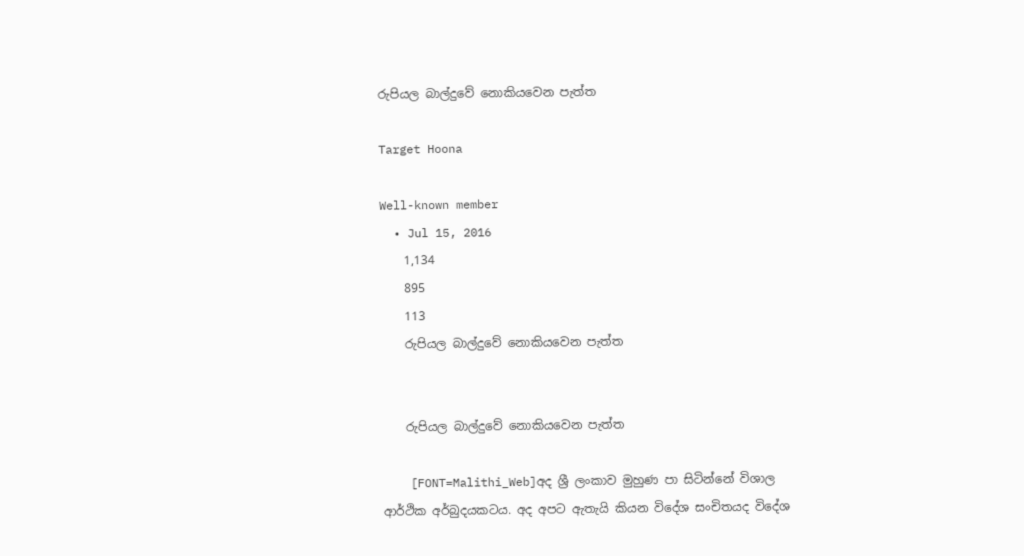රුපියල බාල්දුවේ නොකියවෙන පැත්ත

Target Hoona

Well-known member
  • Jul 15, 2016
    1,134
    895
    113
    රුපියල බාල්දුවේ නොකියවෙන පැත්ත


    රුපියල බාල්දුවේ නොකියවෙන පැත්ත

    [FONT=Malithi_Web]අද ශ්‍රී ලංකාව මුහුණ පා සිටින්නේ විශාල ආර්ථික අර්බුදයකටය. අද අපට ඇතැයි කියන විදේශ සංචිතයද විදේශ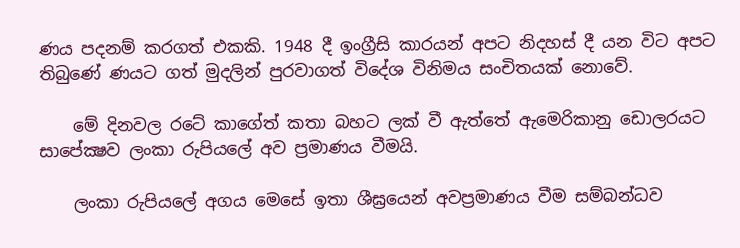ණය පදනම් කරගත් එකකි. 1948 දී ඉංග්‍රීසි කාරයන් අපට නිදහස් දී යන විට අපට තිබුණේ ණයට ගත් මුදලින් පුරවාගත් විදේශ විනිමය සංචිතයක් නොවේ.

    මේ දිනවල රටේ කාගේත් කතා බහට ලක් වී ඇත්තේ ඇමෙරිකානු ඩොලරයට සාපේක්‍ෂව ලංකා රුපියලේ අව ප්‍රමාණය වීමයි.

    ලංකා රුපියලේ අගය මෙසේ ඉතා ශීඝ්‍රයෙන් අවප්‍රමාණය වීම සම්බන්ධව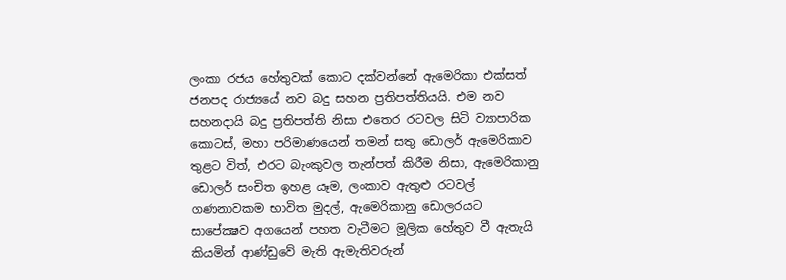ලංකා රජය හේතුවක් කොට දක්වන්නේ ඇමෙරිකා එක්සත් ජනපද රාජ්‍යයේ නව බදු සහන ප්‍රතිපත්තියයි. එම නව සහනදායි බදු ප්‍රතිපත්ති නිසා එතෙර රටවල සිටි ව්‍යාපාරික කොටස්, මහා පරිමාණයෙන් තමන් සතු ඩොලර් ඇමෙරිකාව තුළට විත්, එරට බැංකුවල තැන්පත් කිරීම නිසා, ඇමෙරිකානු ඩොලර් සංචිත ඉහළ යෑම, ලංකාව ඇතුළු රටවල් ගණනාවකම භාවිත මුදල්, ඇමෙරිකානු ඩොලරයට සාපේක්‍ෂව අගයෙන් පහත වැටීමට මූලික හේතුව වී ඇතැයි කියමින් ආණ්ඩුවේ මැති ඇමැතිවරුන්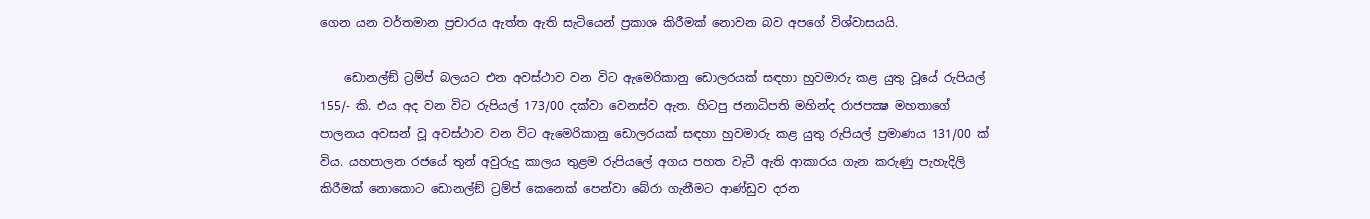ගෙන යන වර්තමාන ප්‍රචාරය ඇත්ත ඇති සැටියෙන් ප්‍රකාශ කිරීමක් නොවන බව අපගේ විශ්වාසයයි.

    ඩොනල්ඞ් ට්‍රම්ප් බලයට එන අවස්ථාව වන විට ඇමෙරිකානු ඩොලරයක් සඳහා හුවමාරු කළ යුතු වූයේ රුපියල් 155/- කි. එය අද වන විට රුපියල් 173/00 දක්වා වෙනස්ව ඇත. හිටපු ජනාධිපති මහින්ද රාජපක්‍ෂ මහතාගේ පාලනය අවසන් වූ අවස්ථාව වන විට ඇමෙරිකානු ඩොලරයක් සඳහා හුවමාරු කළ යුතු රුපියල් ප්‍රමාණය 131/00 ක් විය. යහපාලන රජයේ තුන් අවුරුදු කාලය තුළම රුපියලේ අගය පහත වැටී ඇති ආකාරය ගැන කරුණු පැහැදිලි කිරීමක් නොකොට ඩොනල්ඞ් ට්‍රම්ප් කෙනෙක් පෙන්වා බේරා ගැනීමට ආණ්ඩුව දරන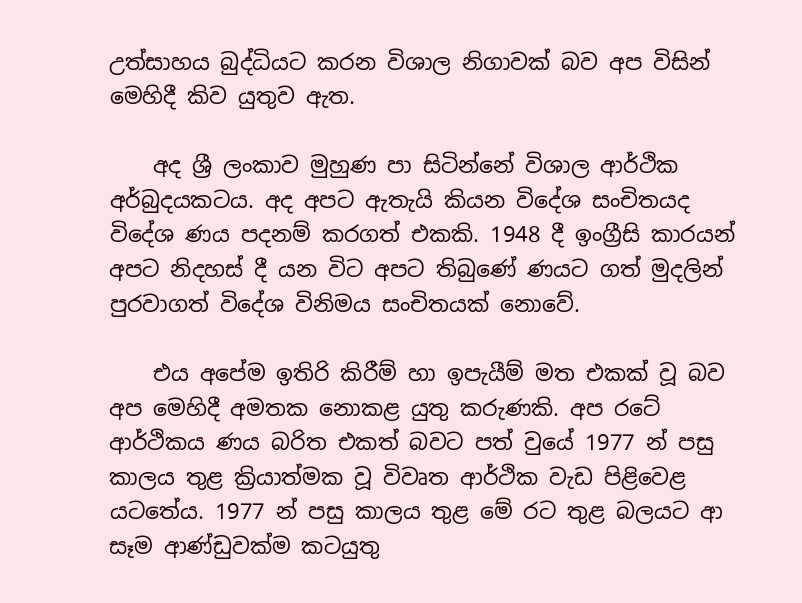උත්සාහය බුද්ධියට කරන විශාල නිගාවක් බව අප විසින් මෙහිදී කිව යුතුව ඇත.

    අද ශ්‍රී ලංකාව මුහුණ පා සිටින්නේ විශාල ආර්ථික අර්බුදයකටය. අද අපට ඇතැයි කියන විදේශ සංචිතයද විදේශ ණය පදනම් කරගත් එකකි. 1948 දී ඉංග්‍රීසි කාරයන් අපට නිදහස් දී යන විට අපට තිබුණේ ණයට ගත් මුදලින් පුරවාගත් විදේශ විනිමය සංචිතයක් නොවේ.

    එය අපේම ඉතිරි කිරීම් හා ඉපැයීම් මත එකක් වූ බව අප මෙහිදී අමතක නොකළ යුතු කරුණකි. අප රටේ ආර්ථිකය ණය බරිත එකත් බවට පත් වුයේ 1977 න් පසු කාලය තුළ ක්‍රියාත්මක වූ විවෘත ආර්ථික වැඩ පිළිවෙළ යටතේය. 1977 න් පසු කාලය තුළ මේ රට තුළ බලයට ආ සෑම ආණ්ඩුවක්ම කටයුතු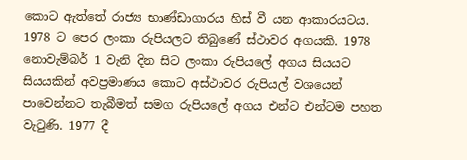කොට ඇත්තේ රාජ්‍ය භාණ්ඩාගාරය හිස් වී යන ආකාරයටය. 1978 ට පෙර ලංකා රුපියලට තිබුණේ ස්ථාවර අගයකි. 1978 නොවැම්බර් 1 වැනි දින සිට ලංකා රුපියලේ අගය සියයට සියයකින් අවප්‍රමාණය කොට අස්ථාවර රුපියල් වශයෙන් පාවෙන්නට තැබීමත් සමග රුපියලේ අගය එන්ට එන්ටම පහත වැටුණි. 1977 දී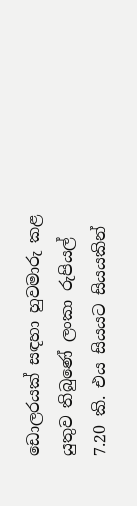ඩොලරයක් සඳහා හුවමාරු කළ යුතුව තිබුණේ ලංකා රුපියල් 7.20 කි. එය සියයට සියයකින්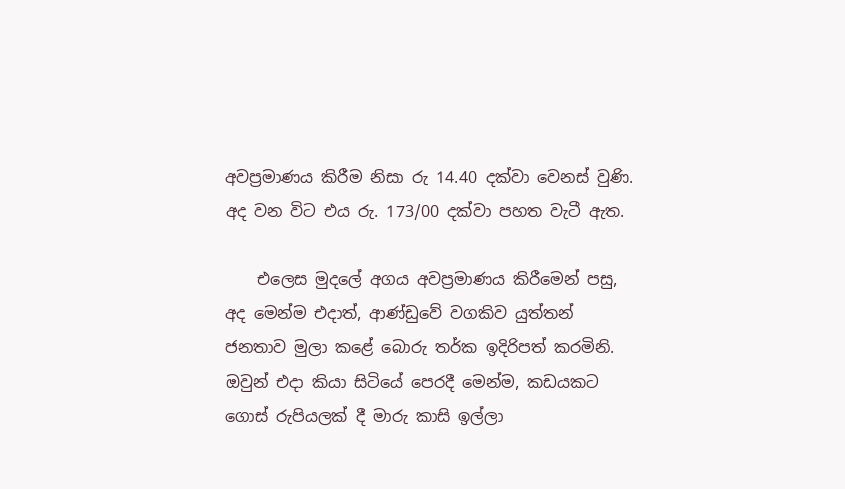අවප්‍රමාණය කිරීම නිසා රු 14.40 දක්වා වෙනස් වුණි. අද වන විට එය රු. 173/00 දක්වා පහත වැටී ඇත.

    එලෙස මුදලේ අගය අවප්‍රමාණය කිරීමෙන් පසු, අද මෙන්ම එදාත්, ආණ්ඩුවේ වගකිව යුත්තන් ජනතාව මුලා කළේ බොරු තර්ක ඉදිරිපත් කරමිනි. ඔවුන් එදා කියා සිටියේ පෙරදී මෙන්ම, කඩයකට ගොස් රුපියලක් දී මාරු කාසි ඉල්ලා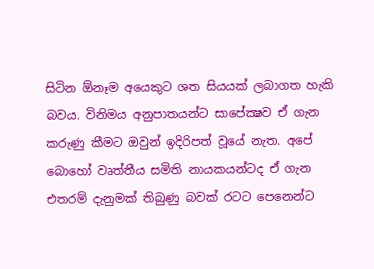සිටින ඕනෑම අයෙකුට ශත සියයක් ලබාගත හැකි බවය. විනිමය අනුපාතයන්ට සාපේක්‍ෂව ඒ ගැන කරුණු කීමට ඔවුන් ඉදිරිපත් වූයේ නැත. අපේ බොහෝ වෘත්තීය සමිති නායකයන්ටද ඒ ගැන එතරම් දැනුමක් තිබුණු බවක් රටට පෙනෙන්ට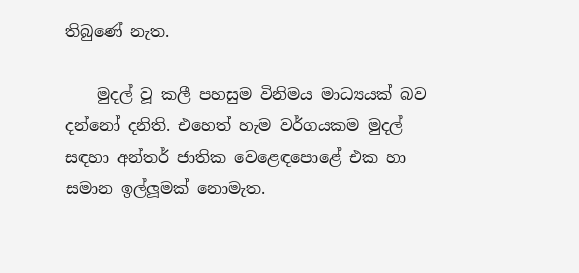තිබුණේ නැත.

    මුදල් වූ කලී පහසුම විනිමය මාධ්‍යයක් බව දන්නෝ දනිති. එහෙත් හැම වර්ගයකම මුදල් සඳහා අන්තර් ජාතික වෙළෙඳපොළේ එක හා සමාන ඉල්ලූමක් නොමැත.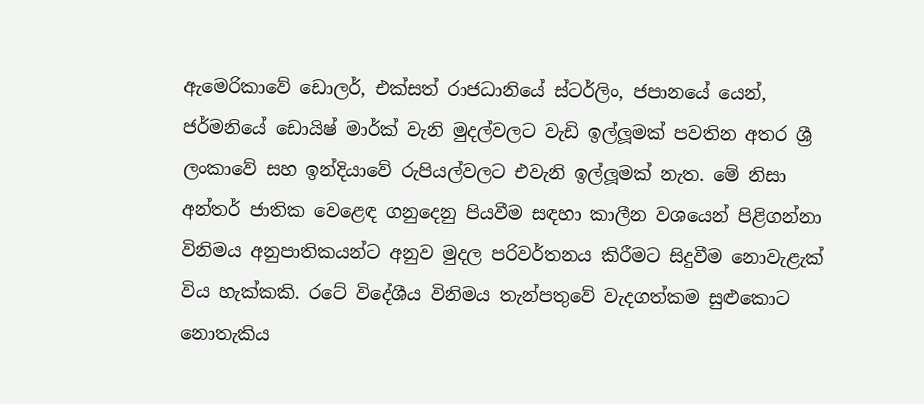ඇමෙරිකාවේ ඩොලර්, එක්සත් රාජධානියේ ස්ටර්ලිං, ජපානයේ යෙන්, ජර්මනියේ ඩොයිෂ් මාර්ක් වැනි මුදල්වලට වැඩි ඉල්ලූමක් පවතින අතර ශ්‍රී ලංකාවේ සහ ඉන්දියාවේ රුපියල්වලට එවැනි ඉල්ලූමක් නැත. මේ නිසා අන්තර් ජාතික වෙළෙඳ ගනුදෙනු පියවීම සඳහා කාලීන වශයෙන් පිළිගන්නා විනිමය අනුපාතිකයන්ට අනුව මුදල පරිවර්තනය කිරීමට සිදුවීම නොවැළැක් විය හැක්කකි. රටේ විදේශීය විනිමය තැන්පතුවේ වැදගත්කම සුළුකොට නොතැකිය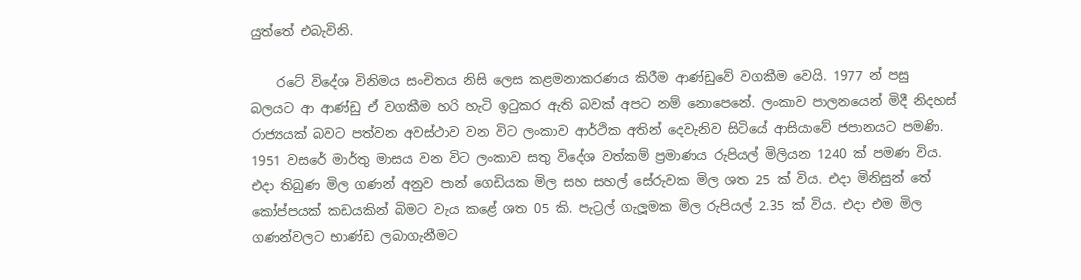යුත්තේ එබැවිනි.

    රටේ විදේශ විනිමය සංචිතය නිසි ලෙස කළමනාකරණය කිරීම ආණ්ඩුවේ වගකීම වෙයි. 1977 න් පසු බලයට ආ ආණ්ඩු ඒ වගකීම හරි හැටි ඉටුකර ඇති බවක් අපට නම් නොපෙනේ. ලංකාව පාලනයෙන් මිදී නිදහස් රාජ්‍යයක් බවට පත්වන අවස්ථාව වන විට ලංකාව ආර්ථික අතින් දෙවැනිව සිටියේ ආසියාවේ ජපානයට පමණි. 1951 වසරේ මාර්තු මාසය වන විට ලංකාව සතු විදේශ වත්කම් ප්‍රමාණය රුපියල් මිලියන 1240 ක් පමණ විය. එදා තිබුණ මිල ගණන් අනුව පාන් ගෙඩියක මිල සහ සහල් සේරුවක මිල ශත 25 ක් විය. එදා මිනිසුන් තේ කෝප්පයක් කඩයකින් බිමට වැය කළේ ශත 05 කි. පැට්‍රල් ගැලූමක මිල රුපියල් 2.35 ක් විය. එදා එම මිල ගණන්වලට භාණ්ඩ ලබාගැනීමට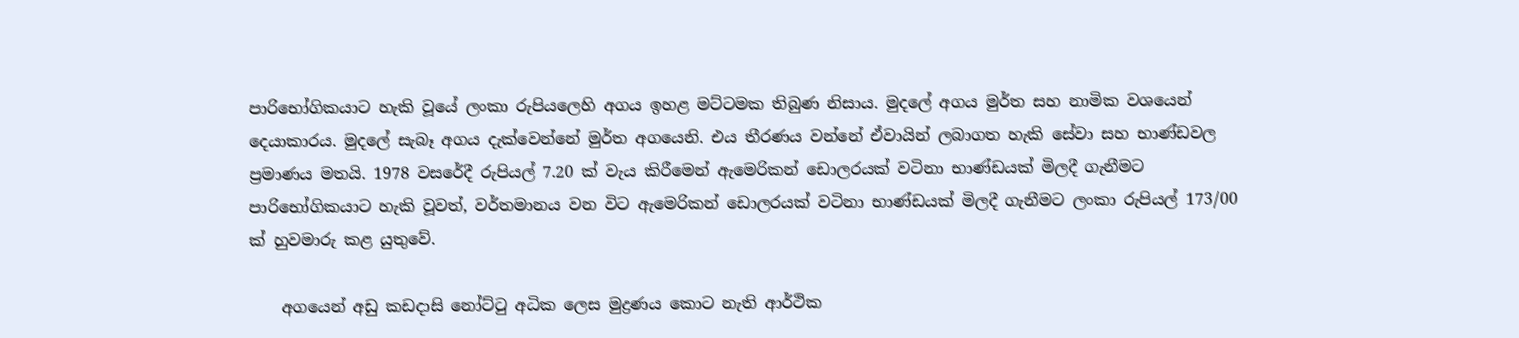පාරිභෝගිකයාට හැකි වූයේ ලංකා රුපියලෙහි අගය ඉහළ මට්ටමක තිබුණ නිසාය. මුදලේ අගය මුර්ත සහ නාමික වශයෙන් දෙයාකාරය. මුදලේ සැබෑ අගය දැක්වෙන්නේ මුර්ත අගයෙනි. එය තීරණය වන්නේ ඒවායින් ලබාගත හැකි සේවා සහ භාණ්ඩවල ප්‍රමාණය මතයි. 1978 වසරේදී රුපියල් 7.20 ක් වැය කිරීමෙන් ඇමෙරිකන් ඩොලරයක් වටිනා භාණ්ඩයක් මිලදී ගැනීමට පාරිභෝගිකයාට හැකි වූවත්, වර්තමානය වන විට ඇමෙරිකන් ඩොලරයක් වටිනා භාණ්ඩයක් මිලදී ගැනීමට ලංකා රුපියල් 173/00 ක් හුවමාරු කළ යුතුවේ.

    අගයෙන් අඩු කඩදාසි නෝට්ටු අධික ලෙස මුද්‍රණය කොට නැති ආර්ථික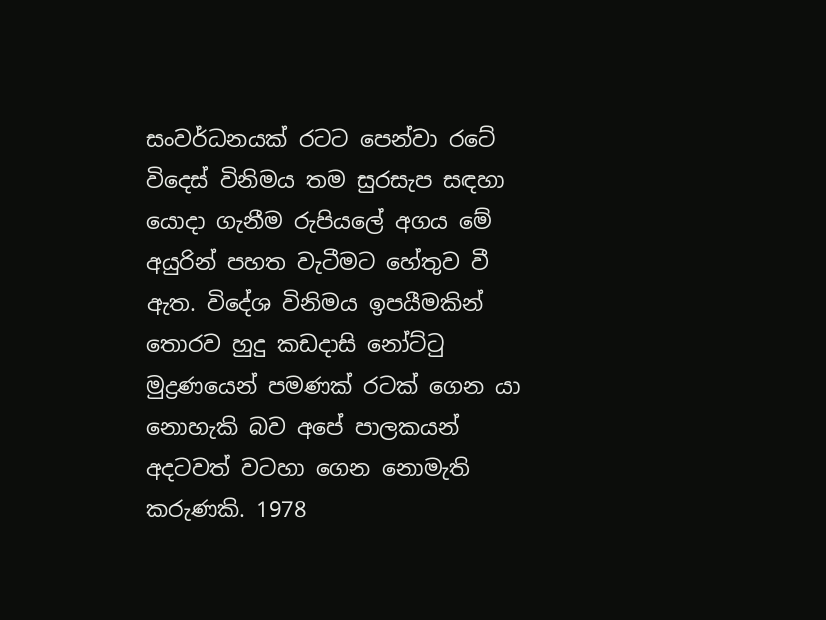සංවර්ධනයක් රටට පෙන්වා රටේ විදෙස් විනිමය තම සුරසැප සඳහා යොදා ගැනීම රුපියලේ අගය මේ අයුරින් පහත වැටීමට හේතුව වී ඇත. විදේශ විනිමය ඉපයීමකින් තොරව හුදු කඩදාසි නෝට්ටු මුද්‍රණයෙන් පමණක් රටක් ගෙන යා නොහැකි බව අපේ පාලකයන් අදටවත් වටහා ගෙන නොමැති කරුණකි. 1978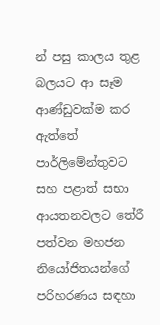න් පසු කාලය තුළ බලයට ආ සෑම ආණ්ඩුවක්ම කර ඇත්තේ පාර්ලිමේන්තුවට සහ පළාත් සභා ආයතනවලට තේරී පත්වන මහජන නියෝජිතයන්ගේ පරිහරණය සඳහා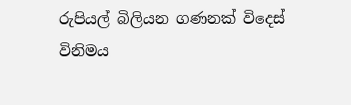රුපියල් බිලියන ගණනක් විදෙස් විනිමය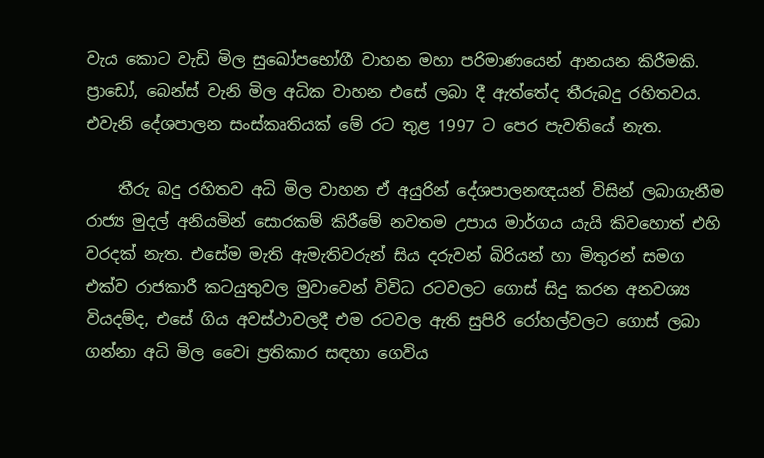වැය කොට වැඩි මිල සුඛෝපභෝගී වාහන මහා පරිමාණයෙන් ආනයන කිරීමකි. ප්‍රාඩෝ, බෙන්ස් වැනි මිල අධික වාහන එසේ ලබා දී ඇත්තේද තීරුබදු රහිතවය. එවැනි දේශපාලන සංස්කෘතියක් මේ රට තුළ 1997 ට පෙර පැවතියේ නැත.

    තීරු බදු රහිතව අධි මිල වාහන ඒ අයුරින් දේශපාලනඥයන් විසින් ලබාගැනීම රාජ්‍ය මුදල් අනියමින් සොරකම් කිරීමේ නවතම උපාය මාර්ගය යැයි කිවහොත් එහි වරදක් නැත. එසේම මැති ඇමැතිවරුන් සිය දරුවන් බිරියන් හා මිතුරන් සමග එක්ව රාජකාරී කටයුතුවල මුවාවෙන් විවිධ රටවලට ගොස් සිදු කරන අනවශ්‍ය වියදම්ද, එසේ ගිය අවස්ථාවලදී එම රටවල ඇති සුපිරි රෝහල්වලට ගොස් ලබා ගන්නා අධි මිල වෛi ප්‍රතිකාර සඳහා ගෙවිය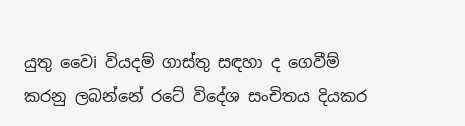යුතු වෛi වියදම් ගාස්තු සඳහා ද ගෙවීම් කරනු ලබන්නේ රටේ විදේශ සංචිතය දියකර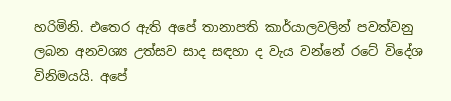හරිමිනි. එතෙර ඇති අපේ තානාපති කාර්යාලවලින් පවත්වනු ලබන අනවශ්‍ය උත්සව සාද සඳහා ද වැය වන්නේ රටේ විදේශ විනිමයයි. අපේ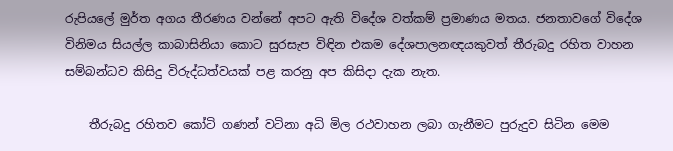රුපියලේ මුර්ත අගය තීරණය වන්නේ අපට ඇති විදේශ වත්කම් ප්‍රමාණය මතය. ජනතාවගේ විදේශ විනිමය සියල්ල කාබාසිනියා කොට සුරසැප විඳින එකම දේශපාලනඥයකුවත් තීරුබදු රහිත වාහන සම්බන්ධව කිසිදු විරුද්ධත්වයක් පළ කරනු අප කිසිදා දැක නැත.

    තීරුබදු රහිතව කෝටි ගණන් වටිනා අධි මිල රථවාහන ලබා ගැනීමට පුරුදුව සිටින මෙම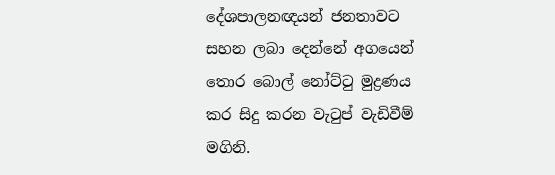දේශපාලනඥයන් ජනතාවට සහන ලබා දෙන්නේ අගයෙන් තොර බොල් නෝට්ටු මුද්‍රණය කර සිදු කරන වැටුප් වැඩිවීම් මගිනි.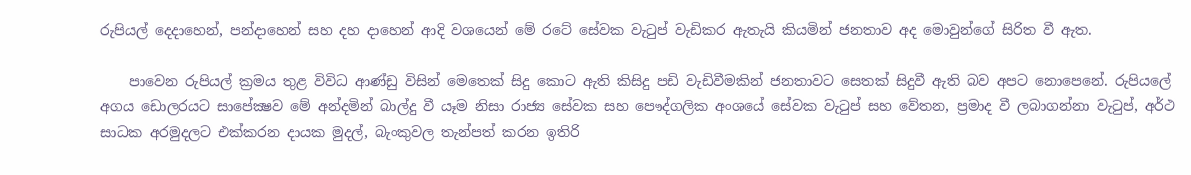රුපියල් දෙදාහෙන්, පන්දාහෙන් සහ දහ දාහෙන් ආදි වශයෙන් මේ රටේ සේවක වැටුප් වැඩිකර ඇතැයි කියමින් ජනතාව අද මොවුන්ගේ සිරිත වී ඇත.

    පාවෙන රුපියල් ක්‍රමය තුළ විවිධ ආණ්ඩු විසින් මෙතෙක් සිදු කොට ඇති කිසිදු පඩි වැඩිවීමකින් ජනතාවට සෙතක් සිදුවී ඇති බව අපට නොපෙනේ. රුපියලේ අගය ඩොලරයට සාපේක්‍ෂව මේ අන්දමින් බාල්දු වී යෑම නිසා රාජ්‍ය සේවක සහ පෞද්ගලික අංශයේ සේවක වැටුප් සහ වේතන, ප්‍රමාද වී ලබාගන්නා වැටුප්, අර්ථ සාධක අරමුදලට එක්කරන දායක මුදල්, බැංකුවල තැන්පත් කරන ඉතිරි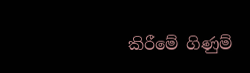කිරීමේ ගිණුම්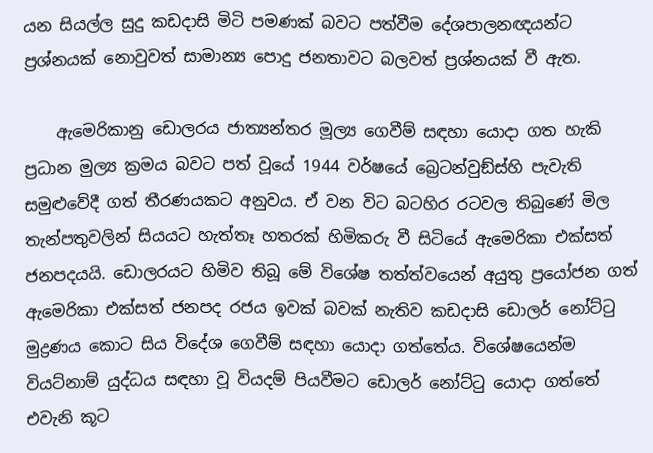යන සියල්ල සුදු කඩදාසි මිටි පමණක් බවට පත්වීම දේශපාලනඥයන්ට ප්‍රශ්නයක් නොවුවත් සාමාන්‍ය පොදු ජනතාවට බලවත් ප්‍රශ්නයක් වී ඇත.

    ඇමෙරිකානු ඩොලරය ජාත්‍යන්තර මූල්‍ය ගෙවීම් සඳහා යොදා ගත හැකි ප්‍රධාන මුල්‍ය ක්‍රමය බවට පත් වූයේ 1944 වර්ෂයේ බ්‍රෙටන්වුඞ්ස්හි පැවැති සමුළුවේදී ගත් තීරණයකට අනුවය. ඒ වන විට බටහිර රටවල තිබුණේ මිල තැන්පතුවලින් සියයට හැත්තෑ හතරක් හිමිකරු වී සිටියේ ඇමෙරිකා එක්සත් ජනපදයයි. ඩොලරයට හිමිව තිබූ මේ විශේෂ තත්ත්වයෙන් අයුතු ප්‍රයෝජන ගත් ඇමෙරිකා එක්සත් ජනපද රජය ඉවක් බවක් නැතිව කඩදාසි ඩොලර් නෝට්ටු මුද්‍රණය කොට සිය විදේශ ගෙවීම් සඳහා යොදා ගත්තේය. විශේෂයෙන්ම වියට්නාම් යුද්ධය සඳහා වූ වියදම් පියවීමට ඩොලර් නෝට්ටු යොදා ගත්තේ එවැනි කූට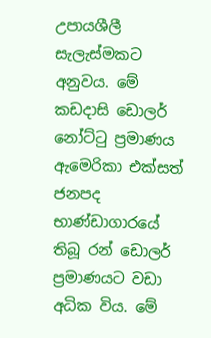උපායශීලී සැලැස්මකට අනුවය. මේ කඩදාසි ඩොලර් නෝට්ටු ප්‍රමාණය ඇමෙරිකා එක්සත් ජනපද භාණ්ඩාගාරයේ තිබූ රන් ඩොලර් ප්‍රමාණයට වඩා අධික විය. මේ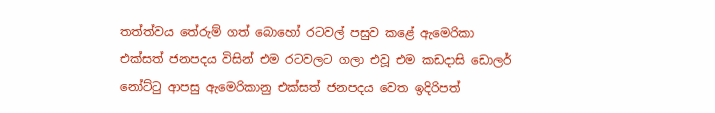තත්ත්වය තේරුම් ගත් බොහෝ රටවල් පසුව කළේ ඇමෙරිකා එක්සත් ජනපදය විසින් එම රටවලට ගලා එවූ එම කඩදාසි ඩොලර් නෝට්ටු ආපසු ඇමෙරිකානු එක්සත් ජනපදය වෙත ඉදිරිපත්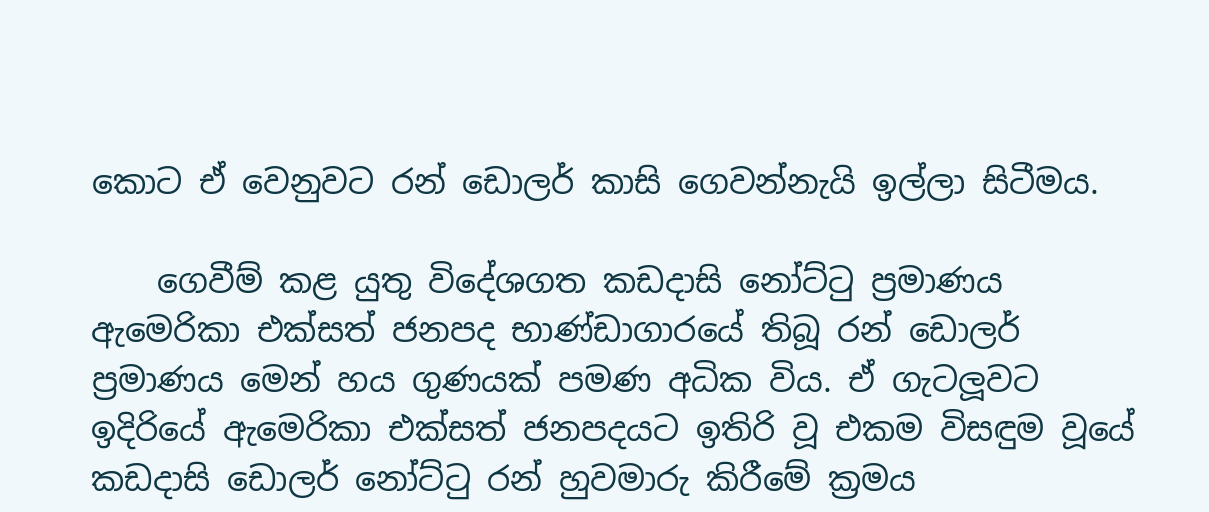කොට ඒ වෙනුවට රන් ඩොලර් කාසි ගෙවන්නැයි ඉල්ලා සිටීමය.

    ගෙවීම් කළ යුතු විදේශගත කඩදාසි නෝට්ටු ප්‍රමාණය ඇමෙරිකා එක්සත් ජනපද භාණ්ඩාගාරයේ තිබූ රන් ඩොලර් ප්‍රමාණය මෙන් හය ගුණයක් පමණ අධික විය. ඒ ගැටලූවට ඉදිරියේ ඇමෙරිකා එක්සත් ජනපදයට ඉතිරි වූ එකම විසඳුම වූයේ කඩදාසි ඩොලර් නෝට්ටු රන් හුවමාරු කිරීමේ ක්‍රමය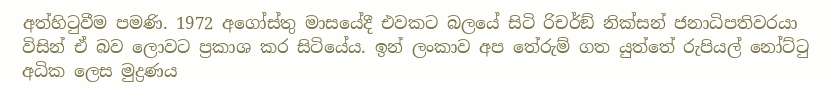අත්හිටුවීම පමණි. 1972 අගෝස්තු මාසයේදී එවකට බලයේ සිටි රිචර්ඞ් නික්සන් ජනාධිපතිවරයා විසින් ඒ බව ලොවට ප්‍රකාශ කර සිටියේය. ඉන් ලංකාව අප තේරුම් ගත යුත්තේ රුපියල් නෝට්ටු අධික ලෙස මුද්‍රණය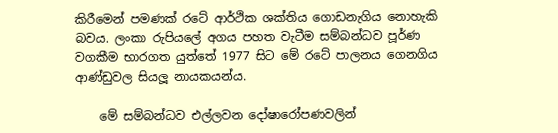කිරීමෙන් පමණක් රටේ ආර්ථික ශක්තිය ගොඩනැගිය නොහැකි බවය. ලංකා රුපියලේ අගය පහත වැටීම සම්බන්ධව පූර්ණ වගකීම භාරගත යුත්තේ 1977 සිට මේ රටේ පාලනය ගෙනගිය ආණ්ඩුවල සියලූ නායකයන්ය.

    මේ සම්බන්ධව එල්ලවන දෝෂාරෝපණවලින්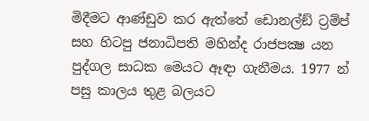මිදීමට ආණ්ඩුව කර ඇත්තේ ඩොනල්ඞ් ට්‍රම්ප් සහ හිටපු ජනාධිපති මහින්ද රාජපක්‍ෂ යන පුද්ගල සාධක මෙයට ඈඳා ගැනීමය. 1977 න් පසු කාලය තුළ බලයට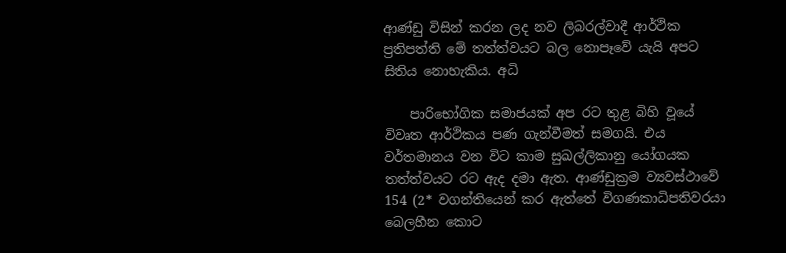ආණ්ඩු විසින් කරන ලද නව ලිබරල්වාදී ආර්ථික ප්‍රතිපත්ති මේ තත්ත්වයට බල නොපෑවේ යැයි අපට සිතිය නොහැකිය. අධි

    පාරිභෝගික සමාජයක් අප රට තුළ බිහි වූයේ විවෘත ආර්ථිකය පණ ගැන්වීමත් සමගයි. එය වර්තමානය වන විට කාම සුඛල්ලිකානු යෝගයක තත්ත්වයට රට ඇද දමා ඇත. ආණ්ඩුක්‍රම ව්‍යවස්ථාවේ 154 (2* වගන්තියෙන් කර ඇත්තේ විගණකාධිපතිවරයා බෙලහීන කොට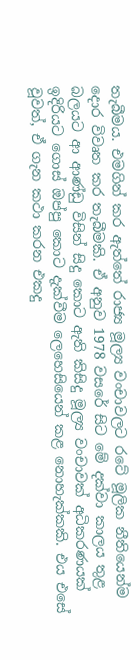තැබීමය. එමගින් කර ඇත්තේ රාජ්‍ය මූල්‍ය වංචාවලට රටේ මූලික නීතියෙන්ම දොර විවෘත කර තැබීමකි. ඒ අනුව 1978 වසරේ සිට මේ දක්වා කාලය තුළ බලයට ආ ආණ්ඩු විසින් සිදු කොට ඇති කිසිදු මූල්‍ය වංචාවක් අධිකරණයක් ඉදිරියට ගොස් ඔප්පු කොට දැක්වීම ලෙහෙසියෙන් කළ නොහැක්කකි. එය එසේ වූවත්, ඒ ගැන කථා කරන එකදු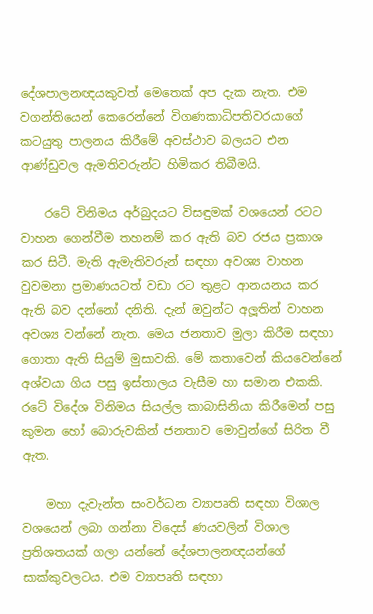දේශපාලනඥයකුවත් මෙතෙක් අප දැක නැත. එම වගන්තියෙන් කෙරෙන්නේ විගණකාධිපතිවරයාගේ කටයුතු පාලනය කිරීමේ අවස්ථාව බලයට එන ආණ්ඩුවල ඇමතිවරුන්ට හිමිකර තිබීමයි.

    රටේ විනිමය අර්බුදයට විසඳුමක් වශයෙන් රටට වාහන ගෙන්වීම තහනම් කර ඇති බව රජය ප්‍රකාශ කර සිටී. මැති ඇමැතිවරුන් සඳහා අවශ්‍ය වාහන වුවමනා ප්‍රමාණයටත් වඩා රට තුළට ආනයනය කර ඇති බව දන්නෝ දනිති. දැන් ඔවුන්ට අලූතින් වාහන අවශ්‍ය වන්නේ නැත. මෙය ජනතාව මුලා කිරීම සඳහා ගොතා ඇති සියුම් මුසාවකි. මේ කතාවෙන් කියවෙන්නේ අශ්වයා ගිය පසු ඉස්තාලය වැසීම හා සමාන එකකි. රටේ විදේශ විනිමය සියල්ල කාබාසිනියා කිරීමෙන් පසු කුමන හෝ බොරුවකින් ජනතාව මොවුන්ගේ සිරිත වී ඇත.

    මහා දැවැන්ත සංවර්ධන ව්‍යාපෘති සඳහා විශාල වශයෙන් ලබා ගන්නා විදෙස් ණයවලින් විශාල ප්‍රතිශතයක් ගලා යන්නේ දේශපාලනඥයන්ගේ සාක්කුවලටය. එම ව්‍යාපෘති සඳහා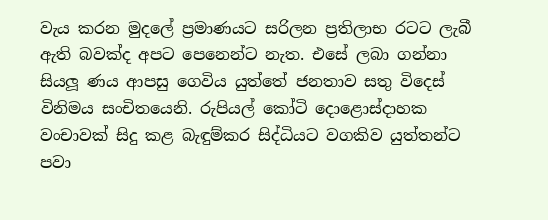වැය කරන මුදලේ ප්‍රමාණයට සරිලන ප්‍රතිලාභ රටට ලැබී ඇති බවක්ද අපට පෙනෙන්ට නැත. එසේ ලබා ගන්නා සියලූ ණය ආපසු ගෙවිය යුත්තේ ජනතාව සතු විදෙස් විනිමය සංචිතයෙනි. රුපියල් කෝටි දොළොස්දාහක වංචාවක් සිදු කළ බැඳුම්කර සිද්ධියට වගකිව යුත්තන්ට පවා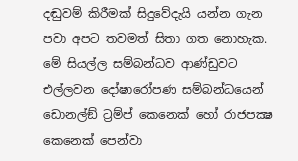දඬුවම් කිරීමක් සිදුවේදැයි යන්න ගැන පවා අපට තවමත් සිතා ගත නොහැක. මේ සියල්ල සම්බන්ධව ආණ්ඩුවට එල්ලවන දෝෂාරෝපණ සම්බන්ධයෙන් ඩොනල්ඞ් ට්‍රම්ප් කෙනෙක් හෝ රාජපක්‍ෂ කෙනෙක් පෙන්වා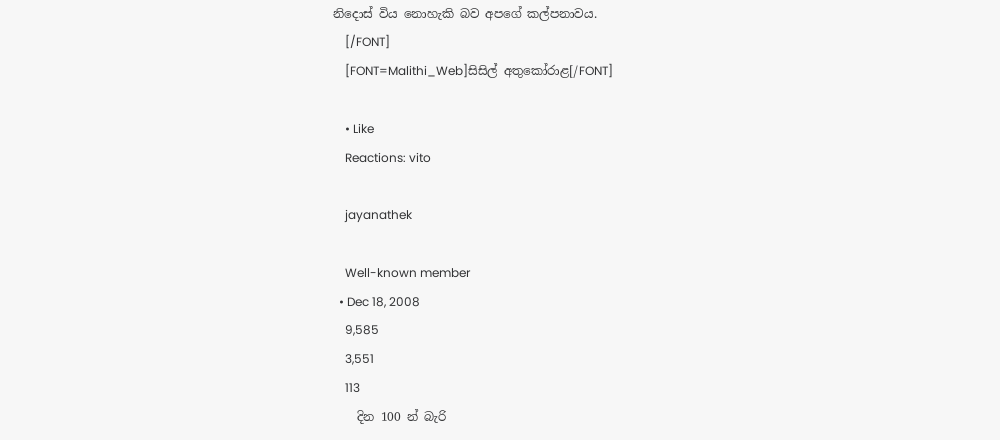නිදොස් විය නොහැකි බව අපගේ කල්පනාවය.
    [/FONT]
    [FONT=Malithi_Web]සිසිල් අතුකෝරාළ[/FONT]

    • Like
    Reactions: vito

    jayanathek

    Well-known member
  • Dec 18, 2008
    9,585
    3,551
    113
    දින 100 න් බැරි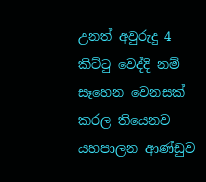උනත් අවුරුදු 4 කිට්ටු වෙද්දි නම් සෑහෙන වෙනසක් කරල තියෙනව යහපාලන ආණ්ඩුව